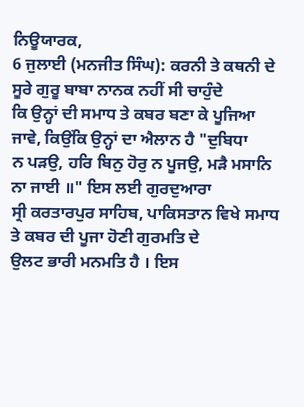ਨਿਊਯਾਰਕ,
6 ਜੁਲਾਈ (ਮਨਜੀਤ ਸਿੰਘ): ਕਰਨੀ ਤੇ ਕਥਨੀ ਦੇ ਸੂਰੇ ਗੁਰੂ ਬਾਬਾ ਨਾਨਕ ਨਹੀਂ ਸੀ ਚਾਹੁੰਦੇ
ਕਿ ਉਨ੍ਹਾਂ ਦੀ ਸਮਾਧ ਤੇ ਕਬਰ ਬਣਾ ਕੇ ਪੂਜਿਆ ਜਾਵੇ, ਕਿਉਂਕਿ ਉਨ੍ਹਾਂ ਦਾ ਐਲਾਨ ਹੈ "ਦੁਬਿਧਾ
ਨ ਪੜਉ, ਹਰਿ ਬਿਨੁ ਹੋਰੁ ਨ ਪੂਜਉ, ਮੜੈ ਮਸਾਨਿ ਨਾ ਜਾਈ ॥" ਇਸ ਲਈ ਗੁਰਦੁਆਰਾ
ਸ੍ਰੀ ਕਰਤਾਰਪੁਰ ਸਾਹਿਬ, ਪਾਕਿਸਤਾਨ ਵਿਖੇ ਸਮਾਧ ਤੇ ਕਬਰ ਦੀ ਪੂਜਾ ਹੋਣੀ ਗੁਰਮਤਿ ਦੇ
ਉਲਟ ਭਾਰੀ ਮਨਮਤਿ ਹੈ । ਇਸ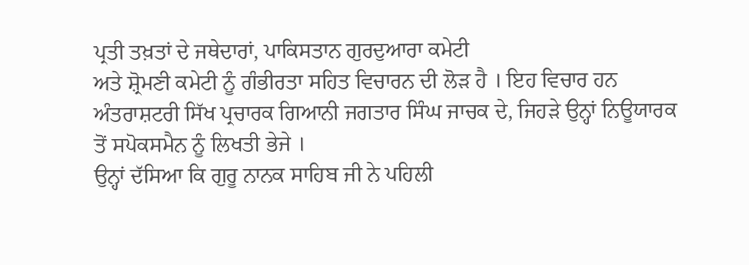ਪ੍ਰਤੀ ਤਖ਼ਤਾਂ ਦੇ ਜਥੇਦਾਰਾਂ, ਪਾਕਿਸਤਾਨ ਗੁਰਦੁਆਰਾ ਕਮੇਟੀ
ਅਤੇ ਸ਼੍ਰੋਮਣੀ ਕਮੇਟੀ ਨੂੰ ਗੰਭੀਰਤਾ ਸਹਿਤ ਵਿਚਾਰਨ ਦੀ ਲੋੜ ਹੈ । ਇਹ ਵਿਚਾਰ ਹਨ
ਅੰਤਰਾਸ਼ਟਰੀ ਸਿੱਖ ਪ੍ਰਚਾਰਕ ਗਿਆਨੀ ਜਗਤਾਰ ਸਿੰਘ ਜਾਚਕ ਦੇ, ਜਿਹੜੇ ਉਨ੍ਹਾਂ ਨਿਊਯਾਰਕ
ਤੋਂ ਸਪੋਕਸਮੈਨ ਨੂੰ ਲਿਖਤੀ ਭੇਜੇ ।
ਉਨ੍ਹਾਂ ਦੱਸਿਆ ਕਿ ਗੁਰੂ ਨਾਨਕ ਸਾਹਿਬ ਜੀ ਨੇ ਪਹਿਲੀ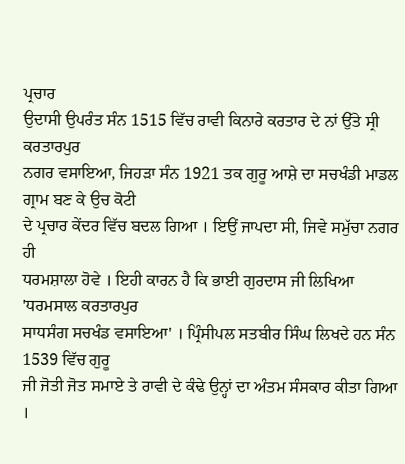ਪ੍ਰਚਾਰ
ਉਦਾਸੀ ਉਪਰੰਤ ਸੰਨ 1515 ਵਿੱਚ ਰਾਵੀ ਕਿਨਾਰੇ ਕਰਤਾਰ ਦੇ ਨਾਂ ਉੱਤੇ ਸ੍ਰੀ ਕਰਤਾਰਪੁਰ
ਨਗਰ ਵਸਾਇਆ, ਜਿਹੜਾ ਸੰਨ 1921 ਤਕ ਗੁਰੂ ਆਸ਼ੇ ਦਾ ਸਚਖੰਡੀ ਮਾਡਲ ਗ੍ਰਾਮ ਬਣ ਕੇ ਉਚ ਕੋਟੀ
ਦੇ ਪ੍ਰਚਾਰ ਕੇਂਦਰ ਵਿੱਚ ਬਦਲ ਗਿਆ । ਇਉਂ ਜਾਪਦਾ ਸੀ, ਜਿਵੇ ਸਮੁੱਚਾ ਨਗਰ ਹੀ
ਧਰਮਸ਼ਾਲਾ ਹੋਵੇ । ਇਹੀ ਕਾਰਨ ਹੈ ਕਿ ਭਾਈ ਗੁਰਦਾਸ ਜੀ ਲਿਖਿਆ 'ਧਰਮਸਾਲ ਕਰਤਾਰਪੁਰ
ਸਾਧਸੰਗ ਸਚਖੰਡ ਵਸਾਇਆ' । ਪ੍ਰਿੰਸੀਪਲ ਸਤਬੀਰ ਸਿੰਘ ਲਿਖਦੇ ਹਨ ਸੰਨ 1539 ਵਿੱਚ ਗੁਰੂ
ਜੀ ਜੋਤੀ ਜੋਤ ਸਮਾਏ ਤੇ ਰਾਵੀ ਦੇ ਕੰਢੇ ਉਨ੍ਹਾਂ ਦਾ ਅੰਤਮ ਸੰਸਕਾਰ ਕੀਤਾ ਗਿਆ ।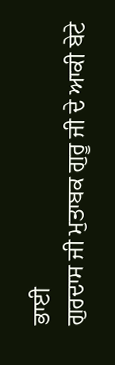ਭਾਈ
ਗੁਰਦਾਸ ਜੀ ਮੁਤਾਬਕ ਗੁਰੂ ਜੀ ਦੇ ਆਕੀ ਬੇਟੇ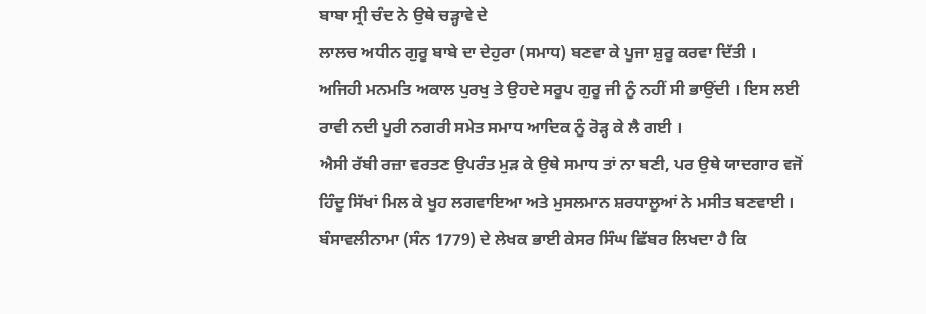ਬਾਬਾ ਸ੍ਰੀ ਚੰਦ ਨੇ ਉਥੇ ਚੜ੍ਹਾਵੇ ਦੇ
ਲਾਲਚ ਅਧੀਨ ਗੁਰੂ ਬਾਬੇ ਦਾ ਦੇਹੁਰਾ (ਸਮਾਧ) ਬਣਵਾ ਕੇ ਪੂਜਾ ਸ਼ੁਰੂ ਕਰਵਾ ਦਿੱਤੀ ।
ਅਜਿਹੀ ਮਨਮਤਿ ਅਕਾਲ ਪੁਰਖੁ ਤੇ ਉਹਦੇ ਸਰੂਪ ਗੁਰੂ ਜੀ ਨੂੰ ਨਹੀਂ ਸੀ ਭਾਉਂਦੀ । ਇਸ ਲਈ
ਰਾਵੀ ਨਦੀ ਪੂਰੀ ਨਗਰੀ ਸਮੇਤ ਸਮਾਧ ਆਦਿਕ ਨੂੰ ਰੋੜ੍ਹ ਕੇ ਲੈ ਗਈ ।
ਐਸੀ ਰੱਬੀ ਰਜ਼ਾ ਵਰਤਣ ਉਪਰੰਤ ਮੁੜ ਕੇ ਉਥੇ ਸਮਾਧ ਤਾਂ ਨਾ ਬਣੀ, ਪਰ ਉਥੇ ਯਾਦਗਾਰ ਵਜੋਂ
ਹਿੰਦੂ ਸਿੱਖਾਂ ਮਿਲ ਕੇ ਖੂਹ ਲਗਵਾਇਆ ਅਤੇ ਮੁਸਲਮਾਨ ਸ਼ਰਧਾਲੂਆਂ ਨੇ ਮਸੀਤ ਬਣਵਾਈ ।
ਬੰਸਾਵਲੀਨਾਮਾ (ਸੰਨ 1779) ਦੇ ਲੇਖਕ ਭਾਈ ਕੇਸਰ ਸਿੰਘ ਛਿੱਬਰ ਲਿਖਦਾ ਹੈ ਕਿ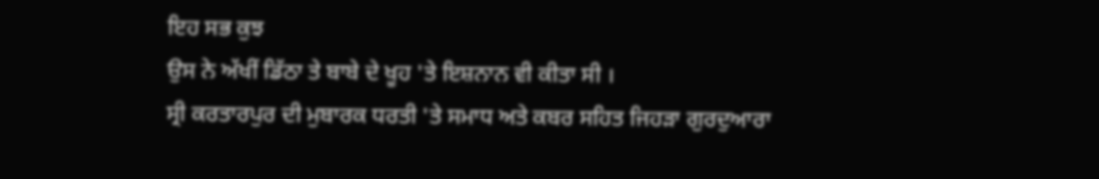ਇਹ ਸਭ ਕੁਝ
ਉਸ ਨੇ ਅੱਖੀਂ ਡਿੱਠਾ ਤੇ ਬਾਬੇ ਦੇ ਖੂਹ 'ਤੇ ਇਸ਼ਨਾਨ ਵੀ ਕੀਤਾ ਸੀ ।
ਸ੍ਰੀ ਕਰਤਾਰਪੁਰ ਦੀ ਮੁਬਾਰਕ ਧਰਤੀ 'ਤੇ ਸਮਾਧ ਅਤੇ ਕਬਰ ਸਹਿਤ ਜਿਹੜਾ ਗੁਰਦੁਆਰਾ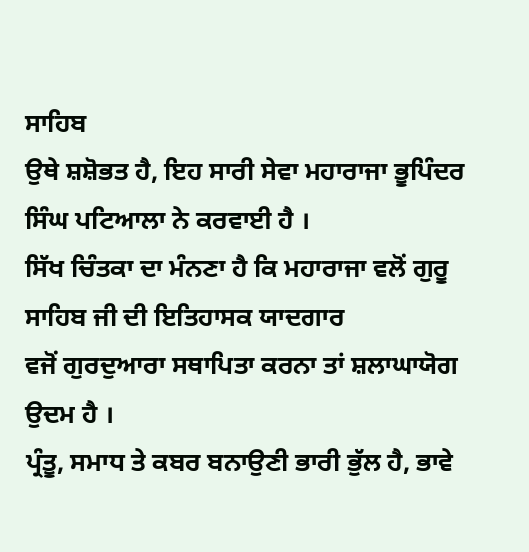ਸਾਹਿਬ
ਉਥੇ ਸ਼ਸ਼ੋਭਤ ਹੈ, ਇਹ ਸਾਰੀ ਸੇਵਾ ਮਹਾਰਾਜਾ ਭੂਪਿੰਦਰ ਸਿੰਘ ਪਟਿਆਲਾ ਨੇ ਕਰਵਾਈ ਹੈ ।
ਸਿੱਖ ਚਿੰਤਕਾ ਦਾ ਮੰਨਣਾ ਹੈ ਕਿ ਮਹਾਰਾਜਾ ਵਲੋਂ ਗੁਰੂ ਸਾਹਿਬ ਜੀ ਦੀ ਇਤਿਹਾਸਕ ਯਾਦਗਾਰ
ਵਜੋਂ ਗੁਰਦੁਆਰਾ ਸਥਾਪਿਤਾ ਕਰਨਾ ਤਾਂ ਸ਼ਲਾਘਾਯੋਗ ਉਦਮ ਹੈ ।
ਪ੍ਰੰਤੂ, ਸਮਾਧ ਤੇ ਕਬਰ ਬਨਾਉਣੀ ਭਾਰੀ ਭੁੱਲ ਹੈ, ਭਾਵੇ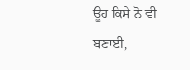ਊਹ ਕਿਸੇ ਨੋ ਵੀ ਬਣਾਈ,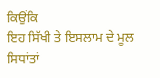ਕਿਉਂਕਿ
ਇਹ ਸਿੱਖੀ ਤੇ ਇਸਲਾਮ ਦੇ ਮੂਲ ਸਿਧਾਂਤਾਂ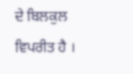ਦੇ ਬਿਲਕੁਲ ਵਿਪਰੀਤ ਹੈ ।